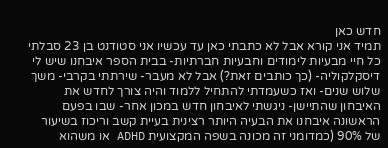חדש כאן
תמיד אני קורא אבל לא כתבתי כאן עד עכשיו אני סטודנט בן 23 סבלתי כל חיי מבעיות לימודים וחבעיות חברתיות- בבית הספר איבחנו שיש לי דיסקלקוליה- (כך כותבים זאת?) אבל לא מעבר- שירתתי בקרבי- משך שלוש שנים- ואז כשעמדתי להתחיל ללמוד והיה צורך לחדש את האיבחון שהתיישן- ניגשתי לאיבחון חדש במכון אחר- שבו בפעם הראשונה איבחנו את הבעיה היותר רצינית בעיית קשב וריכוז בשיעור של 90% (כמדומני זה מכונה בשפה המקצועית ADHD או משהוא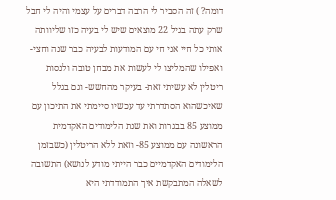דומה? ) זה הסביר לי הרבה דברים על עצמי והיה לי חבל שרק עתה בגיל 22 מוצאים שיש לי בעיה כזו שליוותה אותי כל חיי אני חי עם המודעות לבעיה כבר שנה וחצי- ואפילו שהמליצו לי לעשות את מבחן טובה ולנסות ריטלין לא עשיתי זאת- בעיקר מהחשש- וגם בגלל שאיכשהוא הסתדרתי עד עכשיו סיימתי את התיכון עם ממוצע 85 בבגרות ואת שנת הלימודים האקדמית הראשונה עם ממוצע 85- וזאת ללא הריטלין (כשבזמן הלימודים האקדמיים כבר הייתי מודע לנושא) התשובה לשאלה המתבקשת איך התמודדתי היא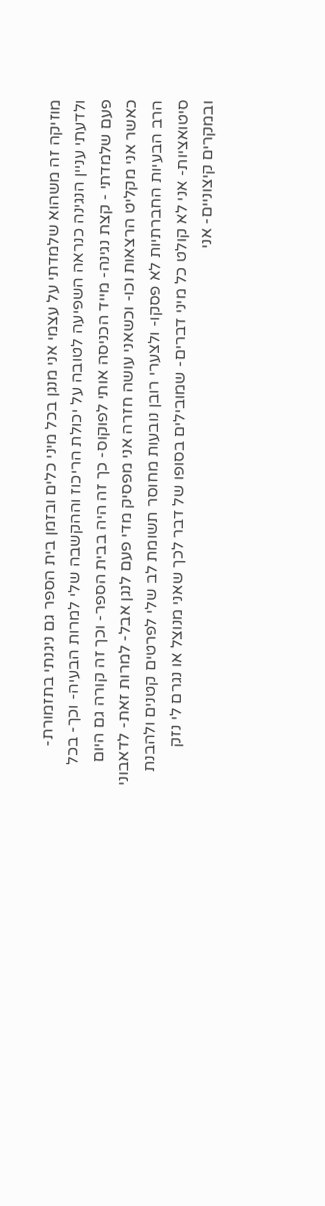מוזיקה זה משהוא שלמדתי על עצמי אני מנגן בכל מיני כלים ובזמן בית הספר גם ניגנתי בתזמורת- ולדעתי עניין הנגינה כנראה השפיעה לטובה על יכולת הריכוז וההקשבה שלי למרות הבעיה- וכך- בכל פעם שלמדתי - קצת נגינה- מייד הכניסה אותי לפוקוס- כך זה היה בבית הספר- וכך זה קורה גם היום כאשר אני מקליט הרצאות וכו- וכשאני עושה חזרה אני מפסיק מדי פעם לנגן אבל- למרות זאת- לדאבוני הרב הבעיות החברתיות לא פסקו- ולצערי רובן נובעות מחוסר תשומת לב שלי לפרטים קטנים ולהבנת סיטואציות- אני לא קולט כל מיני דברים- שמובילים בסופו של דבר לכך שאני מנוצל או נגרם לי נזק ובמקרים קיצוניים- אני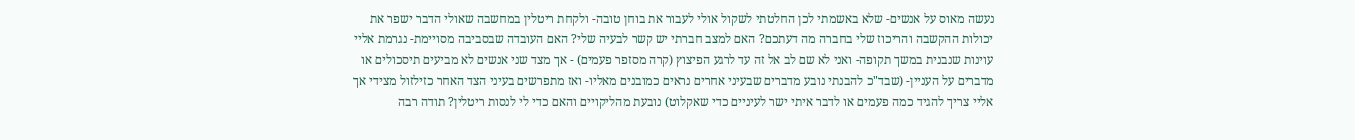נעשה מאוס על אנשים- שלא באשמתי לכן החלטתי לשקול אולי לעבור את בוחן טובה- ולקחת ריטלין במחשבה שאולי הדבר ישפר את יכולות ההקשבה והריכוז שלי בחברה מה דעתכם? האם למצב חברתי יש קשר לבעיה שלי? האם העובדה שבסביבה מסויימת- נגרמת אליי עוינות שנבנית במשך תקופה- ואני לא שם לב אל זה עד לרגע הפיצוץ (קרה מסזפר פעמים) - אך מצד שני אנשים לא מביעים תיסכולים או מדברים על העניין- (שבד"כ להבנתי נובע מדברים שבעיני אחרים נראים כמובנים מאליו- ואז מתפרשים בעיני הצד האחר כזילזול מצידי אך אליי צריך להגיד כמה פעמים או לדבר איתי ישר לעיניים כדי שאקלוט) נובעת מהליקויים והאם כדי לי לנסות ריטלין? תודה רבה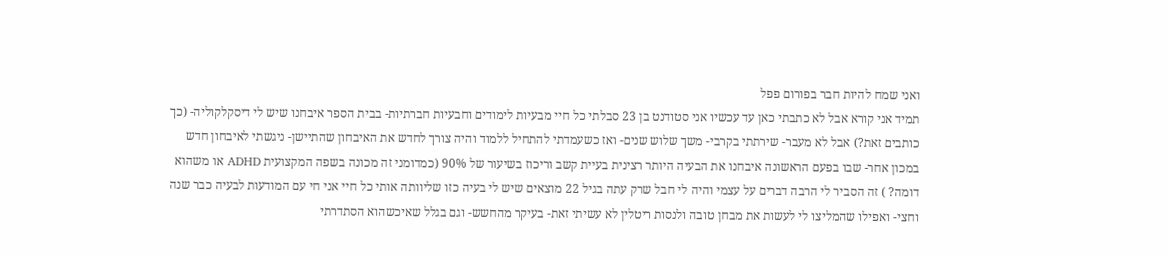ואני שמח להיות חבר בפורום פפל
תמיד אני קורא אבל לא כתבתי כאן עד עכשיו אני סטודנט בן 23 סבלתי כל חיי מבעיות לימודים וחבעיות חברתיות- בבית הספר איבחנו שיש לי דיסקלקוליה- (כך כותבים זאת?) אבל לא מעבר- שירתתי בקרבי- משך שלוש שנים- ואז כשעמדתי להתחיל ללמוד והיה צורך לחדש את האיבחון שהתיישן- ניגשתי לאיבחון חדש במכון אחר- שבו בפעם הראשונה איבחנו את הבעיה היותר רצינית בעיית קשב וריכוז בשיעור של 90% (כמדומני זה מכונה בשפה המקצועית ADHD או משהוא דומה? ) זה הסביר לי הרבה דברים על עצמי והיה לי חבל שרק עתה בגיל 22 מוצאים שיש לי בעיה כזו שליוותה אותי כל חיי אני חי עם המודעות לבעיה כבר שנה וחצי- ואפילו שהמליצו לי לעשות את מבחן טובה ולנסות ריטלין לא עשיתי זאת- בעיקר מהחשש- וגם בגלל שאיכשהוא הסתדרתי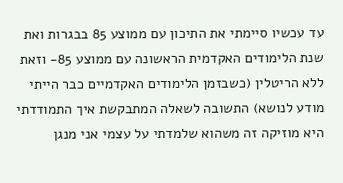עד עכשיו סיימתי את התיכון עם ממוצע 85 בבגרות ואת שנת הלימודים האקדמית הראשונה עם ממוצע 85- וזאת ללא הריטלין (כשבזמן הלימודים האקדמיים כבר הייתי מודע לנושא) התשובה לשאלה המתבקשת איך התמודדתי היא מוזיקה זה משהוא שלמדתי על עצמי אני מנגן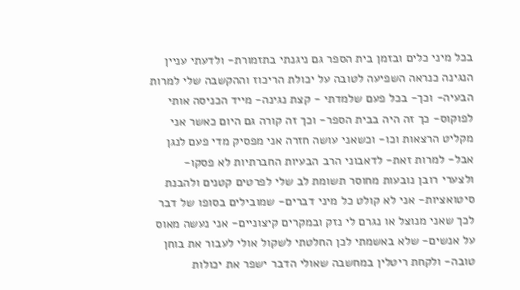בכל מיני כלים ובזמן בית הספר גם ניגנתי בתזמורת- ולדעתי עניין הנגינה כנראה השפיעה לטובה על יכולת הריכוז וההקשבה שלי למרות הבעיה- וכך- בכל פעם שלמדתי - קצת נגינה- מייד הכניסה אותי לפוקוס- כך זה היה בבית הספר- וכך זה קורה גם היום כאשר אני מקליט הרצאות וכו- וכשאני עושה חזרה אני מפסיק מדי פעם לנגן אבל- למרות זאת- לדאבוני הרב הבעיות החברתיות לא פסקו- ולצערי רובן נובעות מחוסר תשומת לב שלי לפרטים קטנים ולהבנת סיטואציות- אני לא קולט כל מיני דברים- שמובילים בסופו של דבר לכך שאני מנוצל או נגרם לי נזק ובמקרים קיצוניים- אני נעשה מאוס על אנשים- שלא באשמתי לכן החלטתי לשקול אולי לעבור את בוחן טובה- ולקחת ריטלין במחשבה שאולי הדבר ישפר את יכולות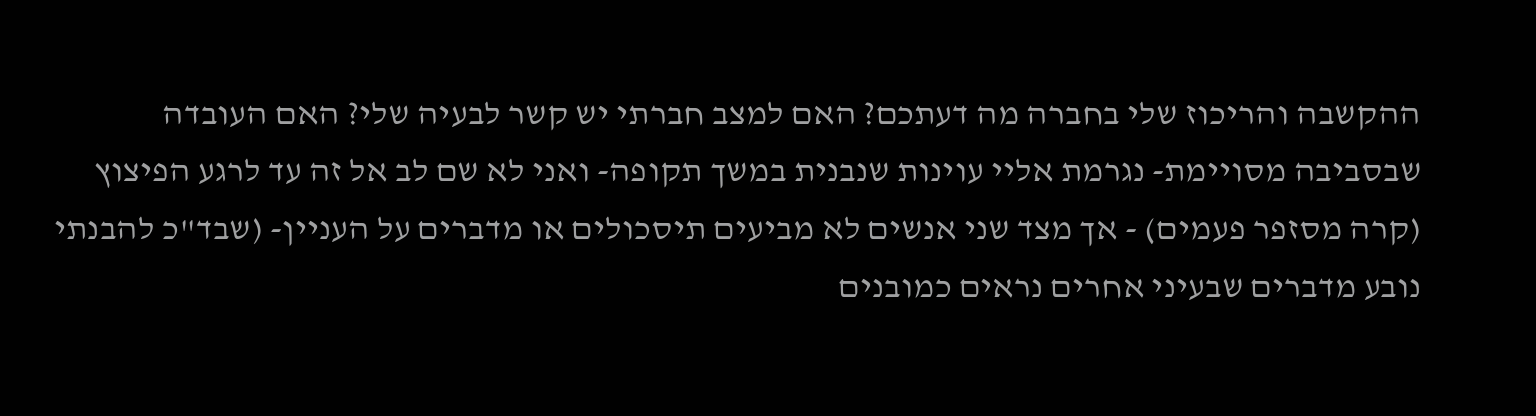ההקשבה והריכוז שלי בחברה מה דעתכם? האם למצב חברתי יש קשר לבעיה שלי? האם העובדה שבסביבה מסויימת- נגרמת אליי עוינות שנבנית במשך תקופה- ואני לא שם לב אל זה עד לרגע הפיצוץ (קרה מסזפר פעמים) - אך מצד שני אנשים לא מביעים תיסכולים או מדברים על העניין- (שבד"כ להבנתי נובע מדברים שבעיני אחרים נראים כמובנים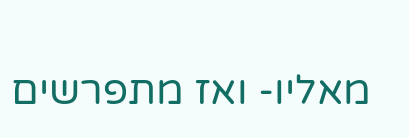מאליו- ואז מתפרשים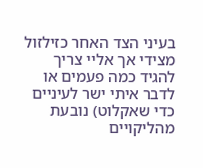בעיני הצד האחר כזילזול מצידי אך אליי צריך להגיד כמה פעמים או לדבר איתי ישר לעיניים כדי שאקלוט) נובעת מהליקויים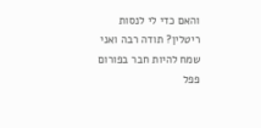והאם כדי לי לנסות ריטלין? תודה רבה ואני שמח להיות חבר בפורום פפל